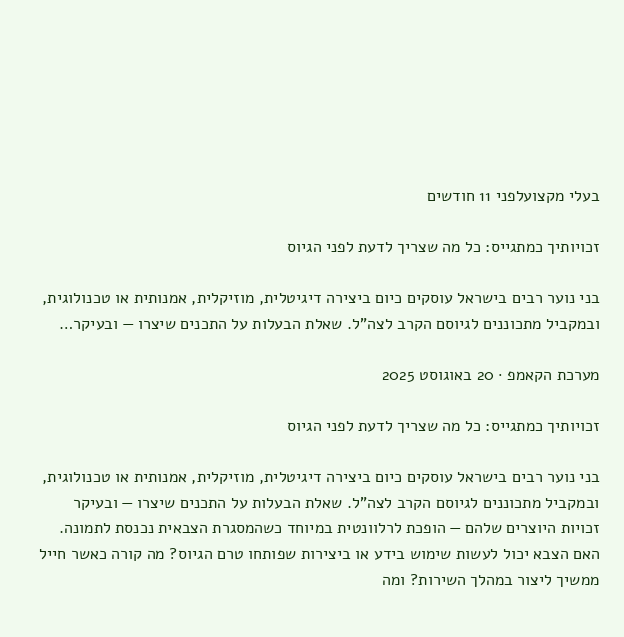בעלי מקצועלפני 11 חודשים

זכויותיך כמתגייס: כל מה שצריך לדעת לפני הגיוס

בני נוער רבים בישראל עוסקים כיום ביצירה דיגיטלית, מוזיקלית, אמנותית או טכנולוגית, ובמקביל מתכוננים לגיוסם הקרב לצה"ל. שאלת הבעלות על התכנים שיצרו — ובעיקר…

מערכת הקאמפ · 20 באוגוסט 2025

זכויותיך כמתגייס: כל מה שצריך לדעת לפני הגיוס

בני נוער רבים בישראל עוסקים כיום ביצירה דיגיטלית, מוזיקלית, אמנותית או טכנולוגית, ובמקביל מתכוננים לגיוסם הקרב לצה"ל. שאלת הבעלות על התכנים שיצרו — ובעיקר זכויות היוצרים שלהם — הופכת לרלוונטית במיוחד כשהמסגרת הצבאית נכנסת לתמונה. האם הצבא יכול לעשות שימוש בידע או ביצירות שפותחו טרם הגיוס? מה קורה כאשר חייל ממשיך ליצור במהלך השירות? ומה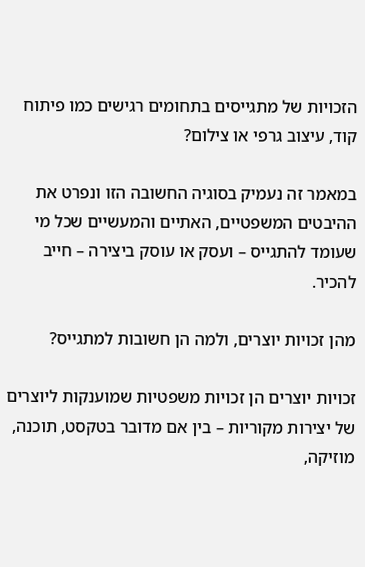הזכויות של מתגייסים בתחומים רגישים כמו פיתוח קוד, עיצוב גרפי או צילום?

במאמר זה נעמיק בסוגיה החשובה הזו ונפרט את ההיבטים המשפטיים, האתיים והמעשיים שכל מי שעומד להתגייס – ועסק או עוסק ביצירה – חייב להכיר.

מהן זכויות יוצרים, ולמה הן חשובות למתגייס?

זכויות יוצרים הן זכויות משפטיות שמוענקות ליוצרים של יצירות מקוריות – בין אם מדובר בטקסט, תוכנה, מוזיקה,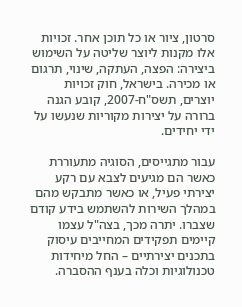סרטון, ציור או כל תוכן אחר. זכויות אלו מקנות ליוצר שליטה על השימוש ביצירה: הפצה, העתקה, שינוי, תרגום או מכירה. בישראל, חוק זכויות יוצרים, תשס"ח-2007, קובע הגנה ברורה על יצירות מקוריות שנעשו על ידי יחידים.

עבור מתגייסים, הסוגיה מתעוררת כאשר הם מגיעים לצבא עם רקע יצירתי פעיל, או כאשר מתבקש מהם במהלך השירות להשתמש בידע קודם שצברו. יתרה מכך, בצה"ל עצמו קיימים תפקידים המחייבים עיסוק בתכנים יצירתיים – החל מיחידות טכנולוגיות וכלה בענף ההסברה.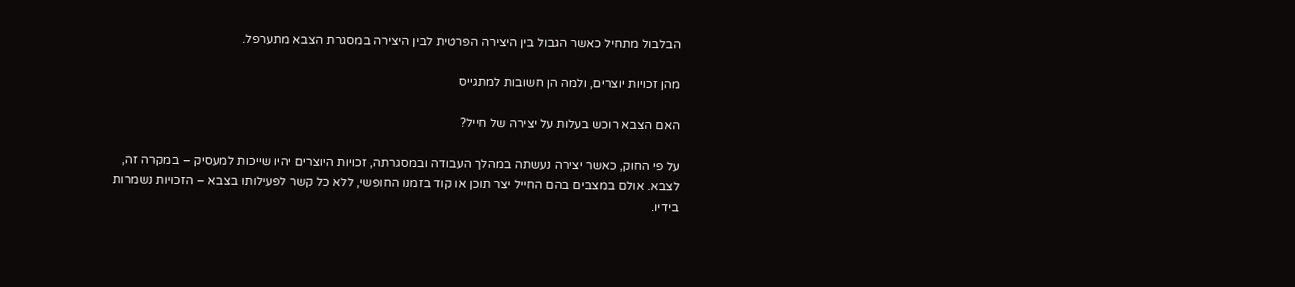הבלבול מתחיל כאשר הגבול בין היצירה הפרטית לבין היצירה במסגרת הצבא מתערפל.

מהן זכויות יוצרים, ולמה הן חשובות למתגייס

האם הצבא רוכש בעלות על יצירה של חייל?

על פי החוק, כאשר יצירה נעשתה במהלך העבודה ובמסגרתה, זכויות היוצרים יהיו שייכות למעסיק – במקרה זה, לצבא. אולם במצבים בהם החייל יצר תוכן או קוד בזמנו החופשי, ללא כל קשר לפעילותו בצבא – הזכויות נשמרות בידיו.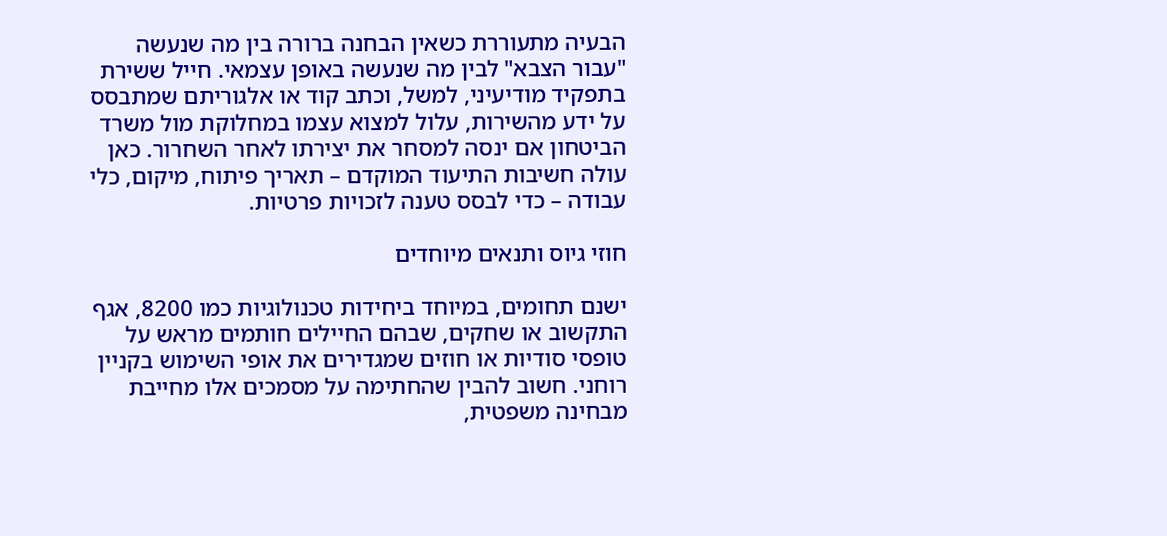הבעיה מתעוררת כשאין הבחנה ברורה בין מה שנעשה "עבור הצבא" לבין מה שנעשה באופן עצמאי. חייל ששירת בתפקיד מודיעיני, למשל, וכתב קוד או אלגוריתם שמתבסס על ידע מהשירות, עלול למצוא עצמו במחלוקת מול משרד הביטחון אם ינסה למסחר את יצירתו לאחר השחרור. כאן עולה חשיבות התיעוד המוקדם – תאריך פיתוח, מיקום, כלי עבודה – כדי לבסס טענה לזכויות פרטיות.

חוזי גיוס ותנאים מיוחדים

ישנם תחומים, במיוחד ביחידות טכנולוגיות כמו 8200, אגף התקשוב או שחקים, שבהם החיילים חותמים מראש על טופסי סודיות או חוזים שמגדירים את אופי השימוש בקניין רוחני. חשוב להבין שהחתימה על מסמכים אלו מחייבת מבחינה משפטית,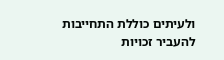ולעיתים כוללת התחייבות להעביר זכויות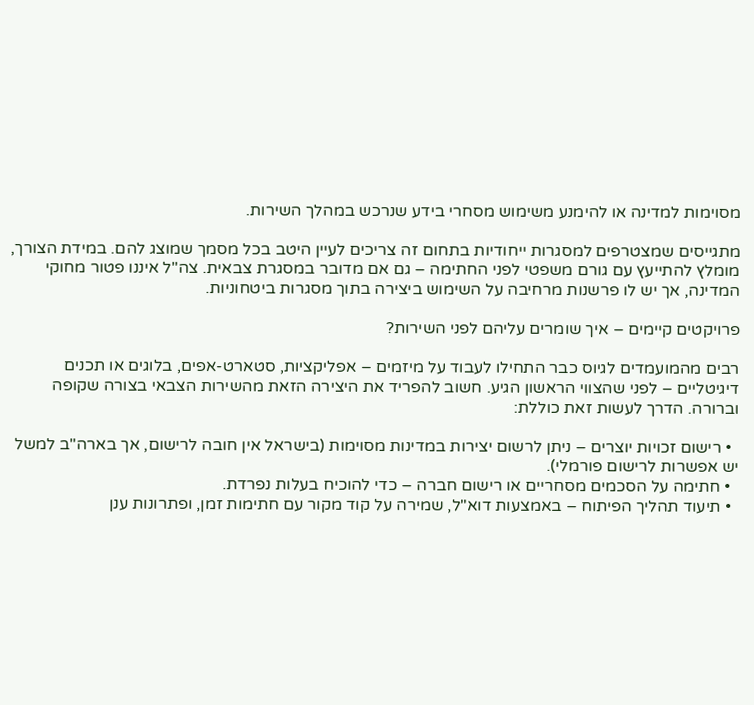מסוימות למדינה או להימנע משימוש מסחרי בידע שנרכש במהלך השירות.

מתגייסים שמצטרפים למסגרות ייחודיות בתחום זה צריכים לעיין היטב בכל מסמך שמוצג להם. במידת הצורך, מומלץ להתייעץ עם גורם משפטי לפני החתימה – גם אם מדובר במסגרת צבאית. צה"ל איננו פטור מחוקי המדינה, אך יש לו פרשנות מרחיבה על השימוש ביצירה בתוך מסגרות ביטחוניות.

פרויקטים קיימים – איך שומרים עליהם לפני השירות?

רבים מהמועמדים לגיוס כבר התחילו לעבוד על מיזמים – אפליקציות, סטארט-אפים, בלוגים או תכנים דיגיטליים – לפני שהצווי הראשון הגיע. חשוב להפריד את היצירה הזאת מהשירות הצבאי בצורה שקופה וברורה. הדרך לעשות זאת כוללת:

  • רישום זכויות יוצרים – ניתן לרשום יצירות במדינות מסוימות (בישראל אין חובה לרישום, אך בארה"ב למשל יש אפשרות לרישום פורמלי).
  • חתימה על הסכמים מסחריים או רישום חברה – כדי להוכיח בעלות נפרדת.
  • תיעוד תהליך הפיתוח – באמצעות דוא"ל, שמירה על קוד מקור עם חתימות זמן, ופתרונות ענן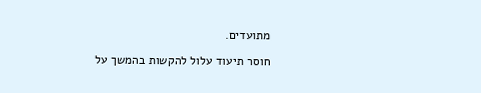מתועדים.

חוסר תיעוד עלול להקשות בהמשך על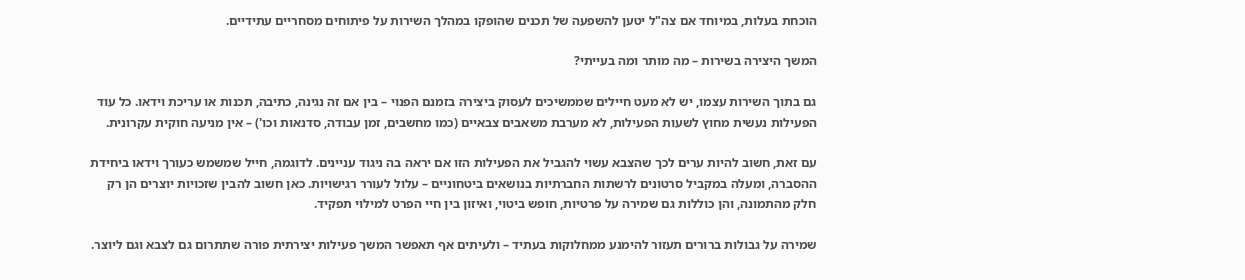הוכחת בעלות, במיוחד אם צה"ל יטען להשפעה של תכנים שהופקו במהלך השירות על פיתוחים מסחריים עתידיים.

המשך היצירה בשירות – מה מותר ומה בעייתי?

גם בתוך השירות עצמו, יש לא מעט חיילים שממשיכים לעסוק ביצירה בזמנם הפנוי – בין אם זה נגינה, כתיבה, תכנות או עריכת וידאו. כל עוד הפעילות נעשית מחוץ לשעות הפעילות, לא מערבת משאבים צבאיים (כמו מחשבים, זמן עבודה, סדנאות וכו') – אין מניעה חוקית עקרונית.

עם זאת, חשוב להיות ערים לכך שהצבא עשוי להגביל את הפעילות הזו אם יראה בה ניגוד עניינים. לדוגמה, חייל שמשמש כעורך וידאו ביחידת ההסברה, ומעלה במקביל סרטונים לרשתות החברתיות בנושאים ביטחוניים – עלול לעורר רגישויות. כאן חשוב להבין שזכויות יוצרים הן רק חלק מהתמונה, והן כוללות גם שמירה על פרטיות, חופש ביטוי, ואיזון בין חיי הפרט למילוי תפקיד.

שמירה על גבולות ברורים תעזור להימנע ממחלוקות בעתיד – ולעיתים אף תאפשר המשך פעילות יצירתית פורה שתתרום גם לצבא וגם ליוצר.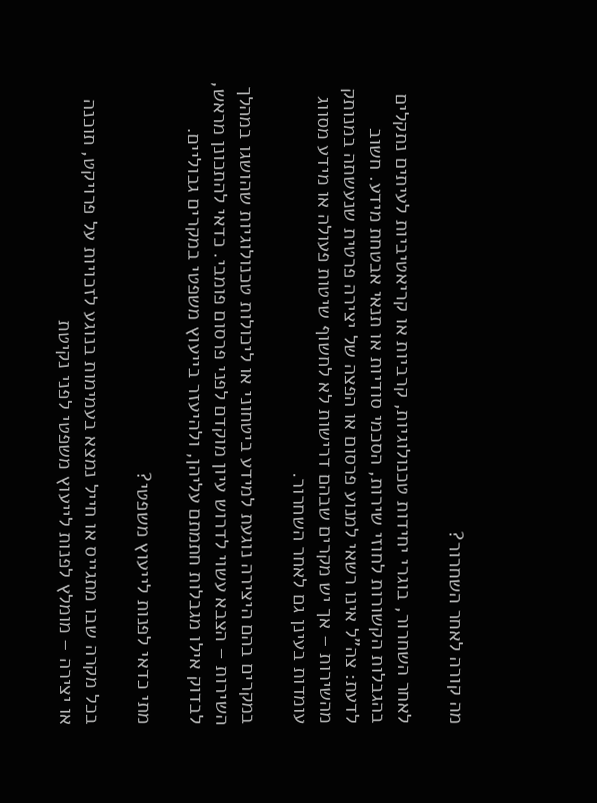מה קורה לאחר השחרור?

לאחר השחרור, בוגרי יחידות טכנולוגיות, קרביות או קריאטיביות לעיתים נתקלים בהגבלות הקשורות לחוזי שירות, הסכמי סודיות או תנאי אבטחת מידע. חשוב לדעת: צה"ל אינו רשאי למנוע פרסום או הפצה של יצירה פרטית שנעשתה במנותק מהשירות – אך יש מקרים שבהם דרישות לא לחשוף שיטות פעולה או מידע מסווג עומדות בעינן גם לאחר השחרור.

במקרים בהם היצירה נוגעת למידע ביטחוני או ליכולות טכנולוגיות שהושגו במהלך השירות – הצבא עשוי לדרוש עיון מוקדם לפני פרסום פומבי. כדאי להתכונן מראש, לבדוק אילו מגבלות חתמתם עליהן, ולהיעזר בייעוץ משפטי במקרים גבוליים.

מתי כדאי לפנות לייעוץ משפטי?

בכל מקרה שבו מתגייס או חייל נמצא בעמימות בנוגע לזכויות על פרויקט, תוכנה או יצירה – מומלץ לפנות לייעוץ משפטי לפני נקיטת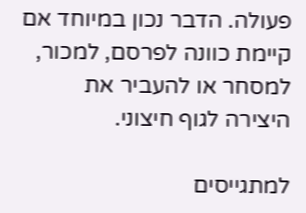פעולה. הדבר נכון במיוחד אם קיימת כוונה לפרסם, למכור, למסחר או להעביר את היצירה לגוף חיצוני.

למתגייסים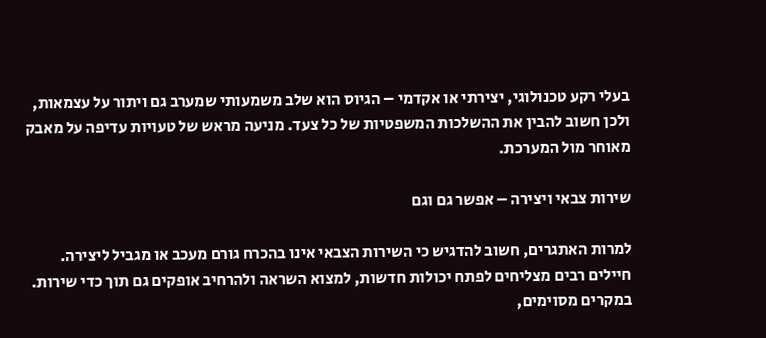בעלי רקע טכנולוגי, יצירתי או אקדמי – הגיוס הוא שלב משמעותי שמערב גם ויתור על עצמאות, ולכן חשוב להבין את ההשלכות המשפטיות של כל צעד. מניעה מראש של טעויות עדיפה על מאבק מאוחר מול המערכת.

שירות צבאי ויצירה – אפשר גם וגם

למרות האתגרים, חשוב להדגיש כי השירות הצבאי אינו בהכרח גורם מעכב או מגביל ליצירה. חיילים רבים מצליחים לפתח יכולות חדשות, למצוא השראה ולהרחיב אופקים גם תוך כדי שירות. במקרים מסוימים,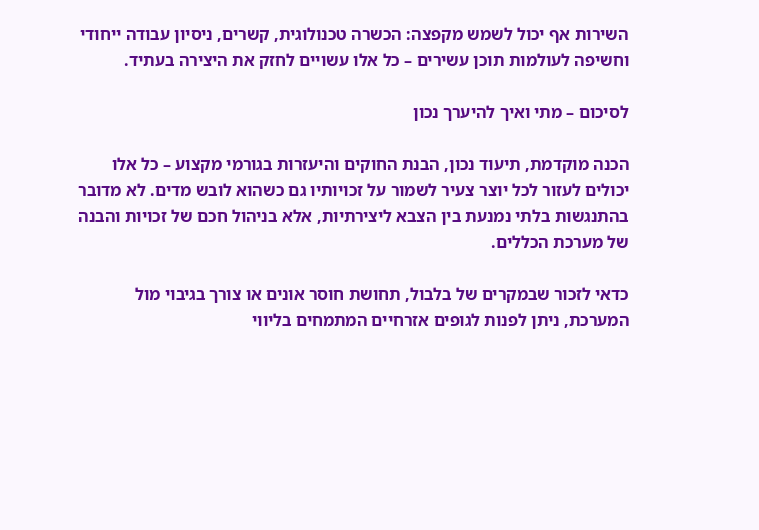השירות אף יכול לשמש מקפצה: הכשרה טכנולוגית, קשרים, ניסיון עבודה ייחודי וחשיפה לעולמות תוכן עשירים – כל אלו עשויים לחזק את היצירה בעתיד.

לסיכום – מתי ואיך להיערך נכון

הכנה מוקדמת, תיעוד נכון, הבנת החוקים והיעזרות בגורמי מקצוע – כל אלו יכולים לעזור לכל יוצר צעיר לשמור על זכויותיו גם כשהוא לובש מדים. לא מדובר בהתנגשות בלתי נמנעת בין הצבא ליצירתיות, אלא בניהול חכם של זכויות והבנה של מערכת הכללים.

כדאי לזכור שבמקרים של בלבול, תחושת חוסר אונים או צורך בגיבוי מול המערכת, ניתן לפנות לגופים אזרחיים המתמחים בליווי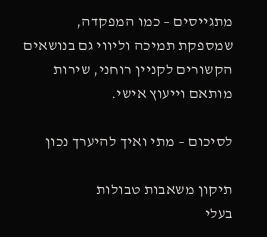מתגייסים – כמו המפקדה, שמספקת תמיכה וליווי גם בנושאים הקשורים לקניין רוחני, שירות מותאם וייעוץ אישי.

לסיכום – מתי ואיך להיערך נכון

תיקון משאבות טבולות
בעלי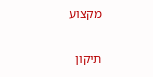מקצוע

תיקון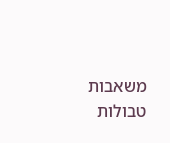משאבות טבולות